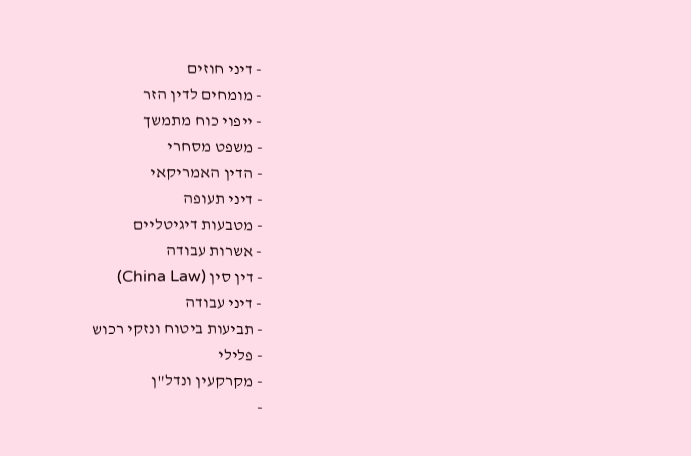- דיני חוזים
- מומחים לדין הזר
- ייפוי כוח מתמשך
- משפט מסחרי
- הדין האמריקאי
- דיני תעופה
- מטבעות דיגיטליים
- אשרות עבודה
- דין סין (China Law)
- דיני עבודה
- תביעות ביטוח ונזקי רכוש
- פלילי
- מקרקעין ונדל"ן
-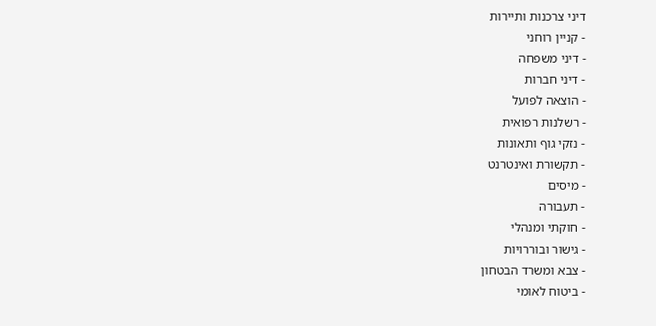דיני צרכנות ותיירות
- קניין רוחני
- דיני משפחה
- דיני חברות
- הוצאה לפועל
- רשלנות רפואית
- נזקי גוף ותאונות
- תקשורת ואינטרנט
- מיסים
- תעבורה
- חוקתי ומנהלי
- גישור ובוררויות
- צבא ומשרד הבטחון
- ביטוח לאומי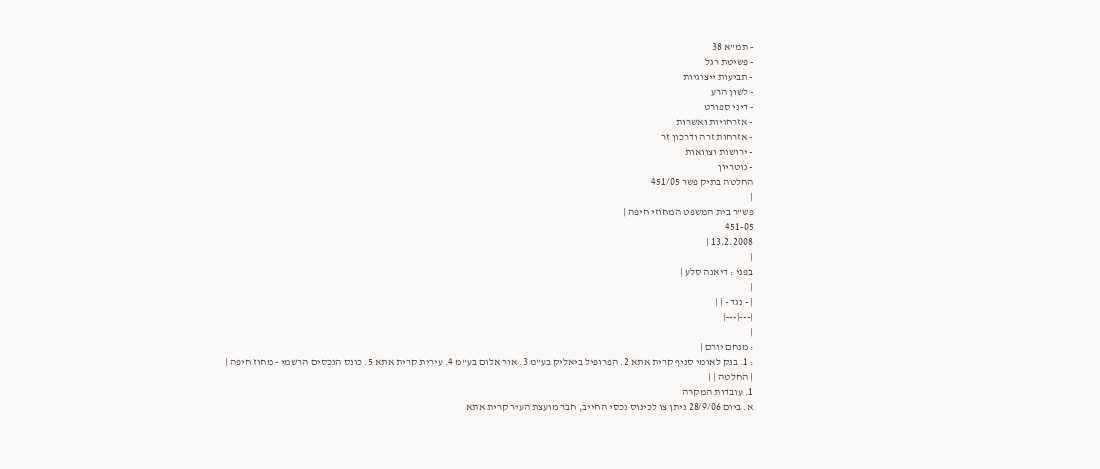- תמ"א 38
- פשיטת רגל
- תביעות ייצוגיות
- לשון הרע
- דיני ספורט
- אזרחויות ואשרות
- אזרחות זרה ודרכון זר
- ירושות וצוואות
- נוטריון
החלטה בתיק פשר 451/05
|
פש"ר בית המשפט המחוזי חיפה |
451-05
13.2.2008 |
|
בפני : דיאנה סלע |
|
| - נגד - | |
|---|---|
|
: מנחם יורם |
: 1. בנק לאומי סניף קרית אתא 2. הפרופיל ביאליק בע"מ 3. אור אלום בע"מ 4. עירית קרית אתא 5. כונס הנכסים הרשמי - מחוז חיפה |
| החלטה | |
1. עובדות המקרה
א. ביום 28/9/06 ניתן צו לכינוס נכסי החייב, חבר מועצת העיר קרית אתא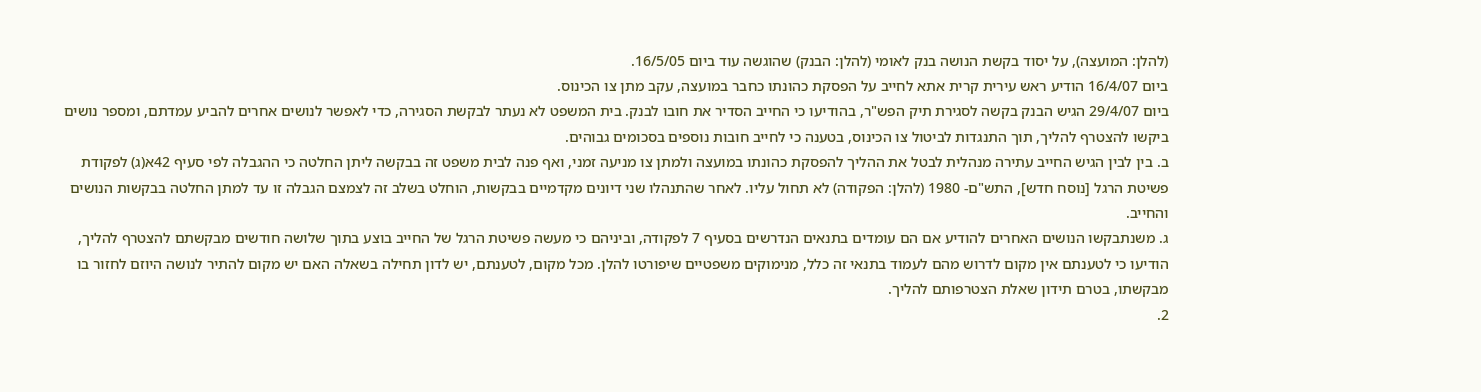(להלן: המועצה), על יסוד בקשת הנושה בנק לאומי (להלן: הבנק) שהוגשה עוד ביום 16/5/05.
ביום 16/4/07 הודיע ראש עירית קרית אתא לחייב על הפסקת כהונתו כחבר במועצה, עקב מתן צו הכינוס.
ביום 29/4/07 הגיש הבנק בקשה לסגירת תיק הפש"ר, בהודיעו כי החייב הסדיר את חובו לבנק. בית המשפט לא נעתר לבקשת הסגירה, כדי לאפשר לנושים אחרים להביע עמדתם, ומספר נושים ביקשו להצטרף להליך, תוך התנגדות לביטול צו הכינוס, בטענה כי לחייב חובות נוספים בסכומים גבוהים.
ב. בין לבין הגיש החייב עתירה מנהלית לבטל את ההליך להפסקת כהונתו במועצה ולמתן צו מניעה זמני, ואף פנה לבית משפט זה בבקשה ליתן החלטה כי ההגבלה לפי סעיף 42א(ג) לפקודת פשיטת הרגל [נוסח חדש], התש"ם- 1980 (להלן: הפקודה) לא תחול עליו. לאחר שהתנהלו שני דיונים מקדמיים בבקשות, הוחלט בשלב זה לצמצם הגבלה זו עד למתן החלטה בבקשות הנושים והחייב.
ג. משנתבקשו הנושים האחרים להודיע אם הם עומדים בתנאים הנדרשים בסעיף 7 לפקודה, וביניהם כי מעשה פשיטת הרגל של החייב בוצע בתוך שלושה חודשים מבקשתם להצטרף להליך, הודיעו כי לטענתם אין מקום לדרוש מהם לעמוד בתנאי זה כלל, מנימוקים משפטיים שיפורטו להלן. מכל מקום, לטענתם, יש לדון תחילה בשאלה האם יש מקום להתיר לנושה היוזם לחזור בו מבקשתו, בטרם תידון שאלת הצטרפותם להליך.
2.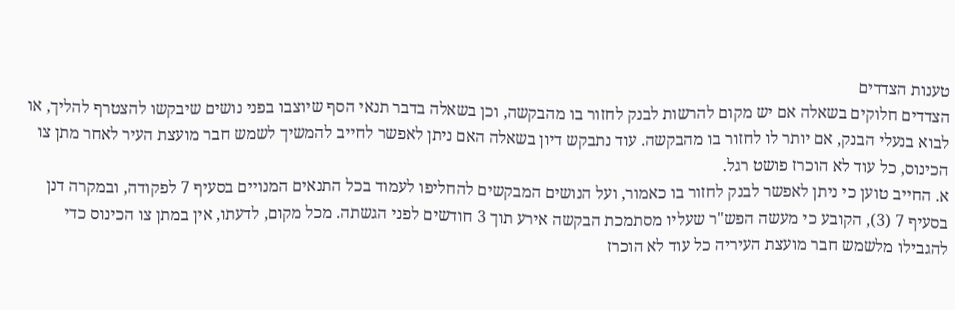טענות הצדדים
הצדדים חלוקים בשאלה אם יש מקום להרשות לבנק לחזור בו מהבקשה, וכן בשאלה בדבר תנאי הסף שיוצבו בפני נושים שיבקשו להצטרף להליך, או לבוא בנעלי הבנק, אם יותר לו לחזור בו מהבקשה. עוד נתבקש דיון בשאלה האם ניתן לאפשר לחייב להמשיך לשמש חבר מועצת העיר לאחר מתן צו הכינוס, כל עוד לא הוכרז פושט רגל.
א. החייב טוען כי ניתן לאפשר לבנק לחזור בו כאמור, ועל הנושים המבקשים להחליפו לעמוד בכל התנאים המנויים בסעיף 7 לפקודה, ובמקרה דנן בסעיף 7 (3), הקובע כי מעשה הפש"ר שעליו מסתמכת הבקשה אירע תוך 3 חודשים לפני הגשתה. מכל מקום, לדעתו, אין במתן צו הכינוס כדי להגבילו מלשמש חבר מועצת העיריה כל עוד לא הוכרז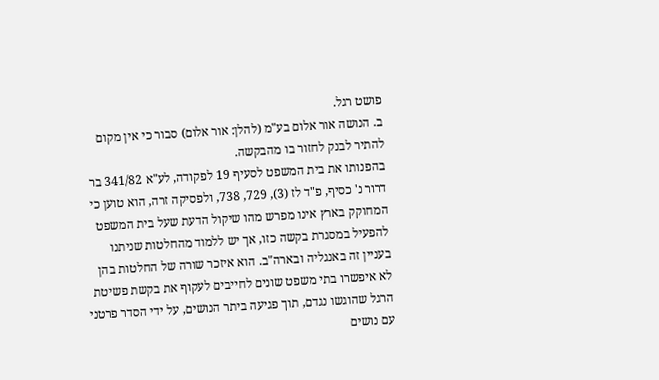פושט רגל.
ב. הנושה אור אלום בע"מ (להלן: אור אלום) סבור כי אין מקום להתיר לבנק לחזור בו מהבקשה.
בהפנותו את בית המשפט לסעיף 19 לפקודה, לע"א 341/82 בר דרור נ' כסיף, פ"ד לז (3), 729, 738, ולפסיקה זרה, הוא טוען כי המחוקק בארץ אינו מפרש מהו שיקול הדעת שעל בית המשפט להפעיל במסגרת בקשה כזו, אך יש ללמוד מהחלטות שניתנו בעניין זה באנגליה ובארה"ב. הוא איזכר שורה של החלטות בהן לא איפשרו בתי משפט שונים לחייבים לעקוף את בקשת פשיטת הרגל שהוגשו נגדם, תוך פגיעה ביתר הנושים, על ידי הסדר פרטני עם נושים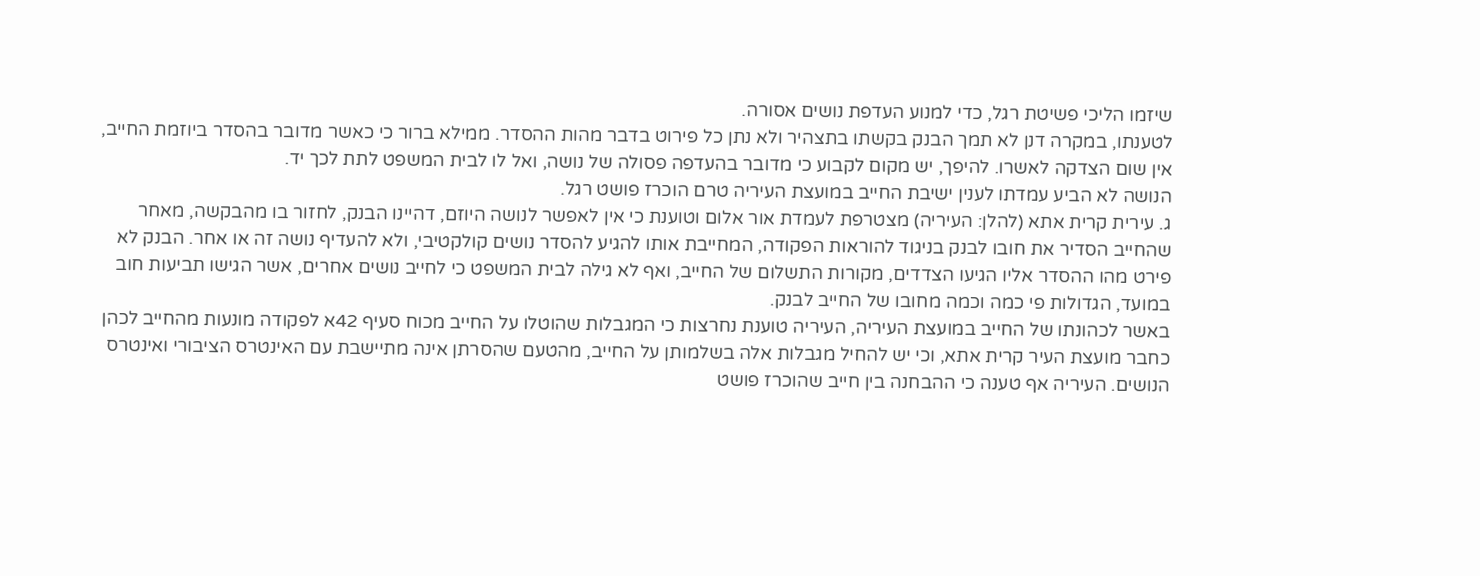שיזמו הליכי פשיטת רגל, כדי למנוע העדפת נושים אסורה.
לטענתו, במקרה דנן לא תמך הבנק בקשתו בתצהיר ולא נתן כל פירוט בדבר מהות ההסדר. ממילא ברור כי כאשר מדובר בהסדר ביוזמת החייב, אין שום הצדקה לאשרו. להיפך, יש מקום לקבוע כי מדובר בהעדפה פסולה של נושה, ואל לו לבית המשפט לתת לכך יד.
הנושה לא הביע עמדתו לענין ישיבת החייב במועצת העיריה טרם הוכרז פושט רגל.
ג. עירית קרית אתא (להלן: העיריה) מצטרפת לעמדת אור אלום וטוענת כי אין לאפשר לנושה היוזם, דהיינו הבנק, לחזור בו מהבקשה, מאחר שהחייב הסדיר את חובו לבנק בניגוד להוראות הפקודה, המחייבת אותו להגיע להסדר נושים קולקטיבי, ולא להעדיף נושה זה או אחר. הבנק לא פירט מהו ההסדר אליו הגיעו הצדדים, מקורות התשלום של החייב, ואף לא גילה לבית המשפט כי לחייב נושים אחרים, אשר הגישו תביעות חוב במועד, הגדולות פי כמה וכמה מחובו של החייב לבנק.
באשר לכהונתו של החייב במועצת העיריה, העיריה טוענת נחרצות כי המגבלות שהוטלו על החייב מכוח סעיף 42א לפקודה מונעות מהחייב לכהן כחבר מועצת העיר קרית אתא, וכי יש להחיל מגבלות אלה בשלמותן על החייב, מהטעם שהסרתן אינה מתיישבת עם האינטרס הציבורי ואינטרס הנושים. העיריה אף טענה כי ההבחנה בין חייב שהוכרז פושט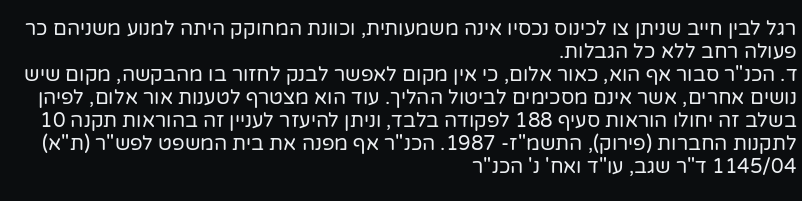רגל לבין חייב שניתן צו לכינוס נכסיו אינה משמעותית, וכוונת המחוקק היתה למנוע משניהם כר פעולה רחב ללא כל הגבלות.
ד. הכנ"ר סבור אף הוא, כאור אלום, כי אין מקום לאפשר לבנק לחזור בו מהבקשה, מקום שיש נושים אחרים, אשר אינם מסכימים לביטול ההליך. עוד הוא מצטרף לטענות אור אלום, לפיהן בשלב זה יחולו הוראות סעיף 188 לפקודה בלבד, וניתן להיעזר לעניין זה בהוראות תקנה 10 לתקנות החברות (פירוק), התשמ"ז- 1987. הכנ"ר אף מפנה את בית המשפט לפש"ר (ת"א) 1145/04 ד"ר שגב, עו"ד ואח' נ' הכנ"ר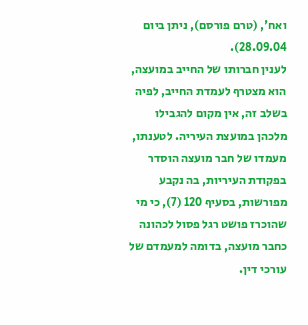ואח', (טרם פורסם), ניתן ביום 28.09.04).
לענין חברותו של החייב במועצה, הוא מצטרף לעמדת החייב, לפיה בשלב זה, אין מקום להגבילו מלכהן במועצת העיריה. לטענתו, מעמדו של חבר מועצה הוסדר בפקודת העיריות, בה נקבע מפורשות, בסעיף 120 (7), כי מי שהוכרז פושט רגל פסול לכהונה כחבר מועצה, בדומה למעמדם של עורכי דין.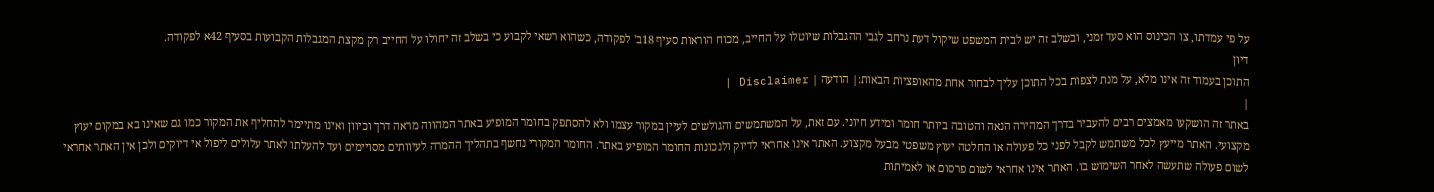על פי עמדתו, צו הכינוס הוא סעד זמני, ובשלב זה יש לבית המשפט שיקול דעת נרחב לגבי ההגבלות שיוטלו על החייב, מכוח הוראות סעיף 18ב' לפקודה, כשהוא רשאי לקבוע כי בשלב זה יחולו על החייב רק מקצת המגבלות הקבועות בסעיף 42א לפקודה.
דיון
התוכן בעמוד זה אינו מלא, על מנת לצפות בכל התוכן עליך לבחור אחת מהאופציות הבאות:| הודעה | Disclaimer |
|
באתר זה הושקעו מאמצים רבים להעביר בדרך המהירה הנאה והטובה ביותר חומר ומידע חיוני. עם זאת, על המשתמשים והגולשים לעיין במקור עצמו ולא להסתפק בחומר המופיע באתר המהווה מראה דרך וכיוון ואינו מתיימר להחליף את המקור כמו גם שאינו בא במקום יעוץ מקצועי. האתר מייעץ לכל משתמש לקבל לפני כל פעולה או החלטה יעוץ משפטי מבעל מקצוע. האתר אינו אחראי לדיוק ולנכונות החומר המופיע באתר. החומר המקורי נחשף בתהליך ההמרה לעיוותים מסויימים ועד להעלתו לאתר עלולים ליפול אי דיוקים ולכן אין האתר אחראי לשום פעולה שתעשה לאחר השימוש בו. האתר אינו אחראי לשום פרסום או לאמיתות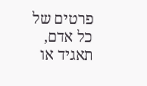פרטים של כל אדם, תאגיד או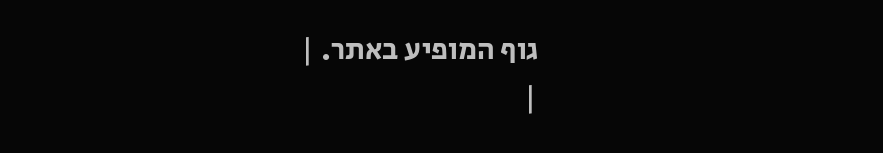גוף המופיע באתר. |
|